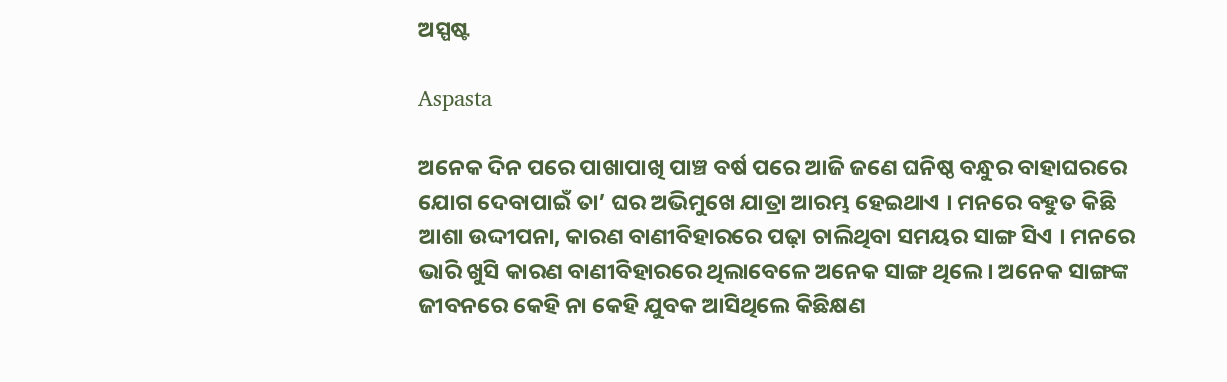ଅସ୍ପଷ୍ଟ

Aspasta

ଅନେକ ଦିନ ପରେ ପାଖାପାଖି ପାଞ୍ଚ ବର୍ଷ ପରେ ଆଜି ଜଣେ ଘନିଷ୍ଠ ବନ୍ଧୁର ବାହାଘରରେ ଯୋଗ ଦେବାପାଇଁ ତା’ ଘର ଅଭିମୁଖେ ଯାତ୍ରା ଆରମ୍ଭ ହେଇଥାଏ । ମନରେ ବହୁତ କିଛି ଆଶା ଉଦ୍ଦୀପନା, କାରଣ ବାଣୀବିହାରରେ ପଢ଼ା ଚାଲିଥିବା ସମୟର ସାଙ୍ଗ ସିଏ । ମନରେ ଭାରି ଖୁସି କାରଣ ବାଣୀବିହାରରେ ଥିଲାବେଳେ ଅନେକ ସାଙ୍ଗ ଥିଲେ । ଅନେକ ସାଙ୍ଗଙ୍କ ଜୀବନରେ କେହି ନା କେହି ଯୁବକ ଆସିଥିଲେ କିଛିକ୍ଷଣ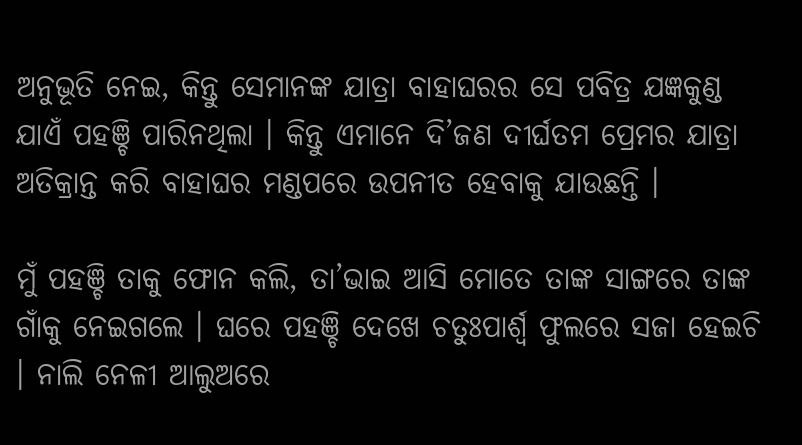ଅନୁଭୂତି ନେଇ, କିନ୍ତୁ ସେମାନଙ୍କ ଯାତ୍ରା ବାହାଘରର ସେ ପବିତ୍ର ଯଜ୍ଞକୁଣ୍ଡ ଯାଏଁ ପହଞ୍ଚି ପାରିନଥିଲା । କିନ୍ତୁ ଏମାନେ ଦି’ଜଣ ଦୀର୍ଘତମ ପ୍ରେମର ଯାତ୍ରା ଅତିକ୍ରାନ୍ତ କରି ବାହାଘର ମଣ୍ଡପରେ ଉପନୀତ ହେବାକୁ ଯାଉଛନ୍ତି ।

ମୁଁ ପହଞ୍ଚି ତାକୁ ଫୋନ କଲି, ତା’ଭାଇ ଆସି ମୋତେ ତାଙ୍କ ସାଙ୍ଗରେ ତାଙ୍କ ଗାଁକୁ ନେଇଗଲେ । ଘରେ ପହଞ୍ଚି ଦେଖେ ଚତୁଃପାର୍ଶ୍ୱ ଫୁଲରେ ସଜା ହେଇଚି । ନାଲି ନେଳୀ ଆଲୁଅରେ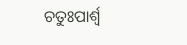ଚତୁଃପାର୍ଶ୍ୱ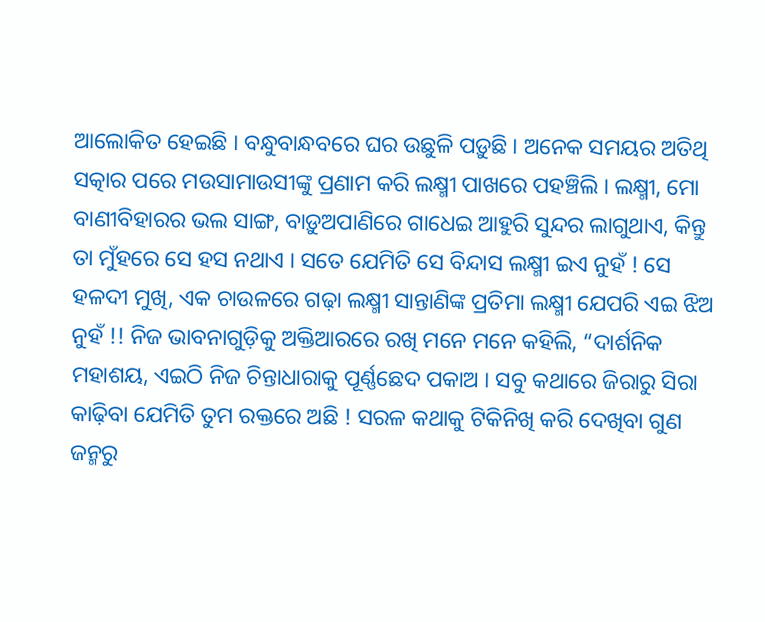ଆଲୋକିତ ହେଇଛି । ବନ୍ଧୁବାନ୍ଧବରେ ଘର ଉଛୁଳି ପଡ଼ୁଛି । ଅନେକ ସମୟର ଅତିଥି ସତ୍କାର ପରେ ମଉସାମାଉସୀଙ୍କୁ ପ୍ରଣାମ କରି ଲକ୍ଷ୍ମୀ ପାଖରେ ପହଞ୍ଚିଲି । ଲକ୍ଷ୍ମୀ, ମୋ ବାଣୀବିହାରର ଭଲ ସାଙ୍ଗ, ବାଡ଼ୁଅପାଣିରେ ଗାଧେଇ ଆହୁରି ସୁନ୍ଦର ଲାଗୁଥାଏ, କିନ୍ତୁ ତା ମୁଁହରେ ସେ ହସ ନଥାଏ । ସତେ ଯେମିତି ସେ ବିନ୍ଦାସ ଲକ୍ଷ୍ମୀ ଇଏ ନୁହଁ ! ସେ ହଳଦୀ ମୁଖି, ଏକ ଚାଉଳରେ ଗଢ଼ା ଲକ୍ଷ୍ମୀ ସାନ୍ତାଣିଙ୍କ ପ୍ରତିମା ଲକ୍ଷ୍ମୀ ଯେପରି ଏଇ ଝିଅ ନୁହଁ !! ନିଜ ଭାବନାଗୁଡ଼ିକୁ ଅକ୍ତିଆରରେ ରଖି ମନେ ମନେ କହିଲି, “ଦାର୍ଶନିକ ମହାଶୟ, ଏଇଠି ନିଜ ଚିନ୍ତାଧାରାକୁ ପୂର୍ଣ୍ଣଛେଦ ପକାଅ । ସବୁ କଥାରେ ଜିରାରୁ ସିରା କାଢ଼ିବା ଯେମିତି ତୁମ ରକ୍ତରେ ଅଛି ! ସରଳ କଥାକୁ ଟିକିନିଖି କରି ଦେଖିବା ଗୁଣ ଜନ୍ମରୁ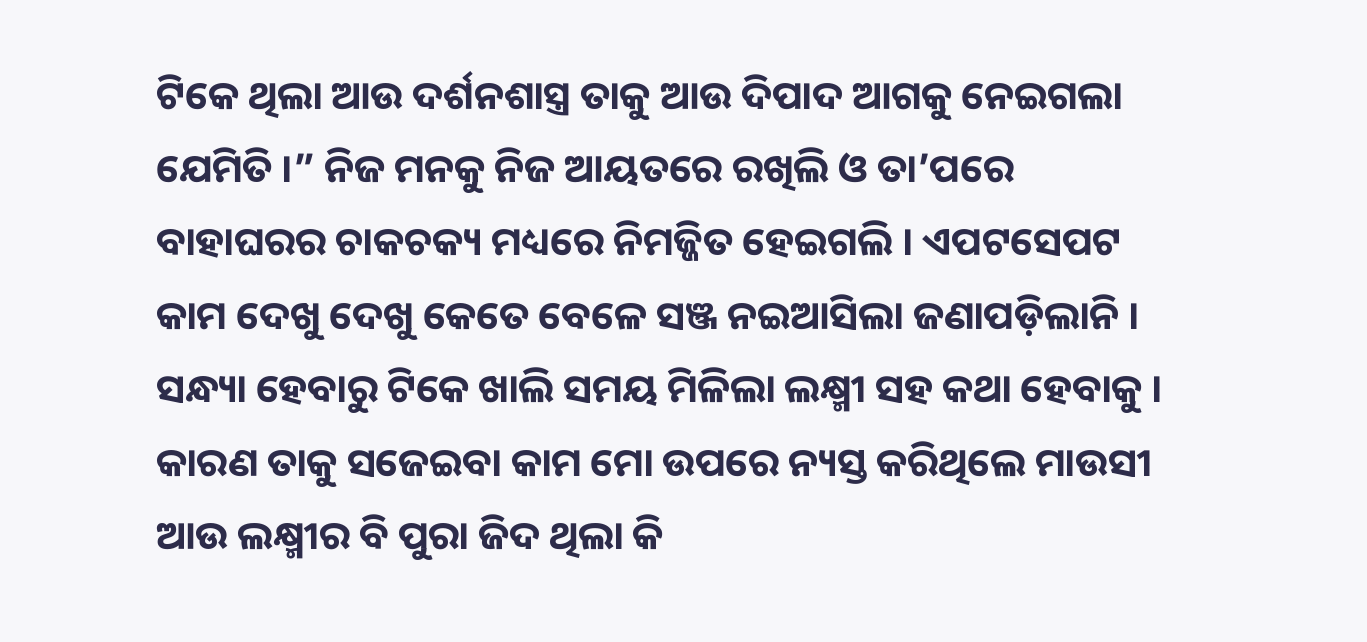ଟିକେ ଥିଲା ଆଉ ଦର୍ଶନଶାସ୍ତ୍ର ତାକୁ ଆଉ ଦିପାଦ ଆଗକୁ ନେଇଗଲା ଯେମିତି ।” ନିଜ ମନକୁ ନିଜ ଆୟତରେ ରଖିଲି ଓ ତା’ପରେ ବାହାଘରର ଚାକଚକ୍ୟ ମଧ୍ୟରେ ନିମଜ୍ଜିତ ହେଇଗଲି । ଏପଟସେପଟ କାମ ଦେଖୁ ଦେଖୁ କେତେ ବେଳେ ସଞ୍ଜ ନଇଆସିଲା ଜଣାପଡ଼ିଲାନି । ସନ୍ଧ୍ୟା ହେବାରୁ ଟିକେ ଖାଲି ସମୟ ମିଳିଲା ଲକ୍ଷ୍ମୀ ସହ କଥା ହେବାକୁ । କାରଣ ତାକୁ ସଜେଇବା କାମ ମୋ ଉପରେ ନ୍ୟସ୍ତ କରିଥିଲେ ମାଉସୀ ଆଉ ଲକ୍ଷ୍ମୀର ବି ପୁରା ଜିଦ ଥିଲା କି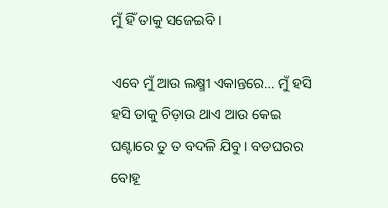ମୁଁ ହିଁ ତାକୁ ସଜେଇବି ।

ଏବେ ମୁଁ ଆଉ ଲକ୍ଷ୍ମୀ ଏକାନ୍ତରେ… ମୁଁ ହସି ହସି ତାକୁ ଚିଡ଼ାଉ ଥାଏ ଆଉ କେଇ ଘଣ୍ଟାରେ ତୁ ତ ବଦଳି ଯିବୁ । ବଡଘରର ବୋହୂ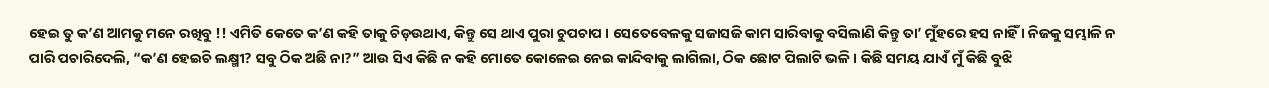ହେଇ ତୁ କ’ଣ ଆମକୁ ମନେ ରଖିବୁ !! ଏମିତି କେତେ କ’ଣ କହି ତାକୁ ଚିଡ଼ଉଥାଏ, କିନ୍ତୁ ସେ ଥାଏ ପୁରା ଚୁପଚାପ । ସେତେବେଳକୁ ସଜାସଜି କାମ ସାରିବାକୁ ବସିଲାଣି କିନ୍ତୁ ତା’ ମୁଁହରେ ହସ ନାହିଁ । ନିଜକୁ ସମ୍ଭାଳି ନ ପାରି ପଚାରିଦେଲି, “କ’ଣ ହେଇଚି ଲକ୍ଷ୍ମୀ? ସବୁ ଠିକ ଅଛି ନା?” ଆଉ ସିଏ କିଛି ନ କହି ମୋତେ କୋଳେଇ ନେଇ କାନ୍ଦିବାକୁ ଲାଗିଲା, ଠିକ ଛୋଟ ପିଲାଟି ଭଳି । କିଛି ସମୟ ଯାଏଁ ମୁଁ କିଛି ବୁଝି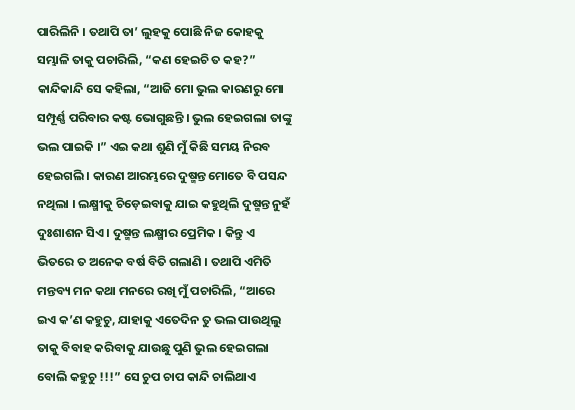ପାରିଲିନି । ତଥାପି ତା’ ଲୁହକୁ ପୋଛି ନିଜ କୋହକୁ ସମ୍ଭାଳି ତାକୁ ପଚାରିଲି, “କଣ ହେଇଚି ତ କହ?” କାନ୍ଦିକାନ୍ଦି ସେ କହିଲା, “ଆଜି ମୋ ଭୁଲ କାରଣରୁ ମୋ ସମ୍ପୂର୍ଣ୍ଣ ପରିବାର କଷ୍ଟ ଭୋଗୁଛନ୍ତି । ଭୁଲ ହେଇଗଲା ତାଙ୍କୁ ଭଲ ପାଇକି ।” ଏଇ କଥା ଶୁଣି ମୁଁ କିଛି ସମୟ ନିରବ ହେଇଗଲି । କାରଣ ଆରମ୍ଭରେ ଦୁଷ୍ମନ୍ତ ମୋତେ ବି ପସନ୍ଦ ନଥିଲା । ଲକ୍ଷ୍ମୀକୁ ଚିଡ଼େଇବାକୁ ଯାଇ କହୁଥିଲି ଦୁଷ୍ମନ୍ତ ନୁହଁ ଦୁଃଶାଶନ ସିଏ । ଦୁଷ୍ମନ୍ତ ଲକ୍ଷ୍ମୀର ପ୍ରେମିକ । କିନ୍ତୁ ଏ ଭିତରେ ତ ଅନେକ ବର୍ଷ ବିତି ଗଲାଣି । ତଥାପି ଏମିତି ମନ୍ତବ୍ୟ ମନ କଥା ମନରେ ରଖି ମୁଁ ପଚାରିଲି, “ଆରେ ଇଏ କ’ଣ କହୁଚୁ, ଯାହାକୁ ଏତେଦିନ ତୁ ଭଲ ପାଉଥିଲୁ ତାକୁ ବିବାହ କରିବାକୁ ଯାଉଛୁ ପୁଣି ଭୁଲ ହେଇଗଲା ବୋଲି କହୁଚୁ !!!” ସେ ଚୁପ ଚାପ କାନ୍ଦି ଚାଲିଥାଏ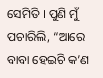ସେମିତି । ପୁଣି ମୁଁ ପଚାରିଲି, “ଆରେ ବାବା ହେଇଚି କ’ଣ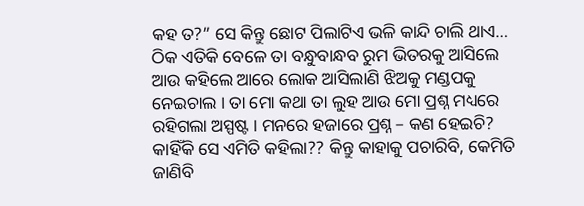କହ ତ?” ସେ କିନ୍ତୁ ଛୋଟ ପିଲାଟିଏ ଭଳି କାନ୍ଦି ଚାଲି ଥାଏ… ଠିକ ଏତିକି ବେଳେ ତା ବନ୍ଧୁବାନ୍ଧବ ରୁମ ଭିତରକୁ ଆସିଲେ ଆଉ କହିଲେ ଆରେ ଲୋକ ଆସିଲାଣି ଝିଅକୁ ମଣ୍ଡପକୁ ନେଇଚାଲ । ତା ମୋ କଥା ତା ଲୁହ ଆଉ ମୋ ପ୍ରଶ୍ନ ମଧ୍ୟରେ ରହିଗଲା ଅସ୍ପଷ୍ଟ । ମନରେ ହଜାରେ ପ୍ରଶ୍ନ – କଣ ହେଇଚି? କାହିଁକି ସେ ଏମିତି କହିଲା?? କିନ୍ତୁ କାହାକୁ ପଚାରିବି, କେମିତି ଜାଣିବି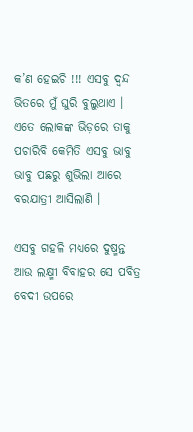କ’ଣ ହେଇଚି !!! ଏସବୁ ଦ୍ଵନ୍ଦ ଭିତରେ ମୁଁ ଘୁରି ବୁଲୁଥାଏ । ଏତେ ଲୋକଙ୍କ ଭିଡ଼ରେ ତାକୁ ପଚାରିବି କେମିତି ଏସବୁ ଭାବୁ ଭାବୁ ପଛରୁ ଶୁଭିଲା ଆରେ ବରଯାତ୍ରୀ ଆସିଲାଣି ।

ଏସବୁ ଗହଳି ମଧ୍ୟରେ ଦୁଷ୍ମନ୍ତ ଆଉ ଲକ୍ଷ୍ମୀ ବିବାହର ସେ ପବିତ୍ର ବେଦୀ ଉପରେ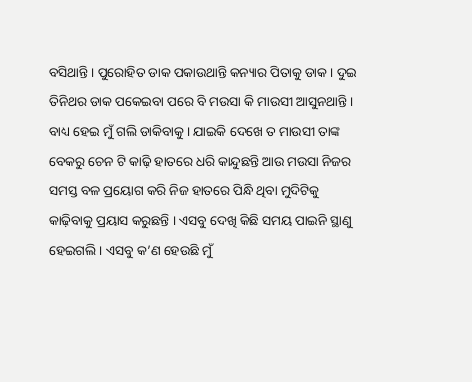ବସିଥାନ୍ତି । ପୁରୋହିତ ଡାକ ପକାଉଥାନ୍ତି କନ୍ୟାର ପିତାକୁ ଡାକ । ଦୁଇ ତିନିଥର ଡାକ ପକେଇବା ପରେ ବି ମଉସା କି ମାଉସୀ ଆସୁନଥାନ୍ତି । ବାଧ୍ୟ ହେଇ ମୁଁ ଗଲି ଡାକିବାକୁ । ଯାଇକି ଦେଖେ ତ ମାଉସୀ ତାଙ୍କ ବେକରୁ ଚେନ ଟି କାଢ଼ି ହାତରେ ଧରି କାନ୍ଦୁଛନ୍ତି ଆଉ ମଉସା ନିଜର ସମସ୍ତ ବଳ ପ୍ରୟୋଗ କରି ନିଜ ହାତରେ ପିନ୍ଧି ଥିବା ମୁଦିଟିକୁ କାଢ଼ିବାକୁ ପ୍ରୟାସ କରୁଛନ୍ତି । ଏସବୁ ଦେଖି କିଛି ସମୟ ପାଇନି ସ୍ଥାଣୁ ହେଇଗଲି । ଏସବୁ କ’ଣ ହେଉଛି ମୁଁ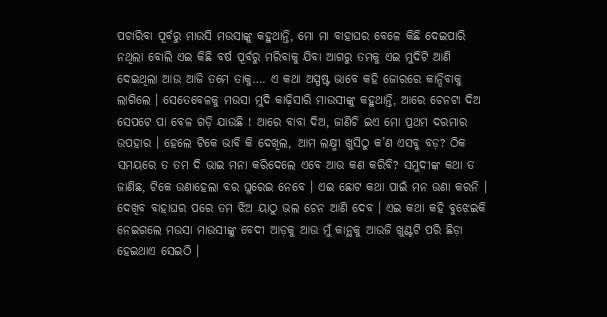ପଚାରିବା ପୂର୍ବରୁ ମାଉସି ମଉସାଙ୍କୁ କହୁଥାନ୍ତି, ମୋ ମା ବାହାଘର ବେଳେ କିଛି ଦେଇପାରି ନଥିଲା ବୋଲି ଏଇ କିଛି ବର୍ଷ ପୂର୍ବରୁ ମରିବାକୁ ଯିବା ଆଗରୁ ତମକୁ ଏଇ ମୁଦିଟି ଆଣି ଦେଇଥିଲା ଆଉ ଆଜି ତମେ ତାକୁ…. ଏ କଥା ଅସ୍ପଷ୍ଟ ଭାବେ କହି ଜୋରରେ କାନ୍ଦିବାକୁ ଲାଗିଲେ । ସେତେବେଳକୁ ମଉସା ମୁଦି କାଢ଼ିସାରି ମାଉସୀଙ୍କୁ କହୁଥାନ୍ତି, ଆରେ ଚେନଟା ଦିଅ ସେପଟେ ପା ବେଳ ଗଡ଼ି ଯାଉଛି ! ଆରେ ବାବା ଦିଅ, ଜାଣିଚି ଇଏ ମୋ ପ୍ରଥମ ଦରମାର ଉପହାର । ହେଲେ ଟିକେ ଭାବି କି ଦେଖିଲ, ଆମ ଲକ୍ଷ୍ମୀ ଖୁସିଠୁ କ’ଣ ଏସବୁ ବଡ଼? ଠିକ ସମୟରେ ତ ତମ ଦି ଭାଇ ମନା କରିଦେଲେ ଏବେ ଆଉ କଣ କରିବି? ସମୁଦୀଙ୍କ କଥା ତ ଜାଣିଛ, ଟିକେ ଉଣାହେଲା ବର ଘୁରେଇ ନେବେ । ଏଇ ଛୋଟ କଥା ପାଇଁ ମନ ଉଣା କରନି । ଦେଖିବ ବାହାଘର ପରେ ତମ ଝିଅ ୟାଠୁ ଭଲ ଚେନ ଆଣି ଦେବ । ଏଇ କଥା କହି ବୁଝେଇକି ନେଇଗଲେ ମଉସା ମାଉସୀଙ୍କୁ ବେଦୀ ଆଡ଼କୁ ଆଉ ମୁଁ କାନ୍ଥକୁ ଆଉଜି ଖୁଣ୍ଟଟି ପରି ଛିଡ଼ା ହେଇଥାଏ ସେଇଠି ।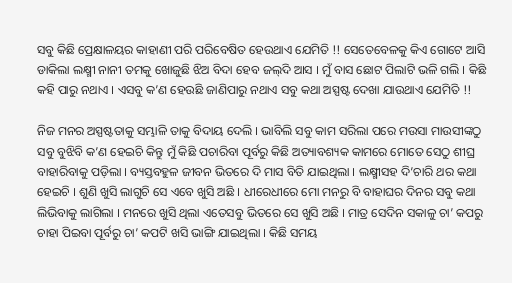ସବୁ କିଛି ପ୍ରେକ୍ଷାଳୟର କାହାଣୀ ପରି ପରିବେଷିତ ହେଉଥାଏ ଯେମିତି !! ସେତେବେଳକୁ କିଏ ଗୋଟେ ଆସି ଡାକିଲା ଲକ୍ଷ୍ମୀ ନାନୀ ତମକୁ ଖୋଜୁଛି ଝିଅ ବିଦା ହେବ ଜଲ୍‌ଦି ଆସ । ମୁଁ ବାସ ଛୋଟ ପିଲାଟି ଭଳି ଗଲି । କିଛି କହି ପାରୁ ନଥାଏ । ଏସବୁ କ’ଣ ହେଉଛି ଜାଣିପାରୁ ନଥାଏ ସବୁ କଥା ଅସ୍ପଷ୍ଟ ଦେଖା ଯାଉଥାଏ ଯେମିତି !!

ନିଜ ମନର ଅସ୍ପଷ୍ଟତାକୁ ସମ୍ଭାଳି ତାକୁ ବିଦାୟ ଦେଲି । ଭାବିଲି ସବୁ କାମ ସରିଲା ପରେ ମଉସା ମାଉସୀଙ୍କଠୁ ସବୁ ବୁଝିବି କ’ଣ ହେଇଚି କିନ୍ତୁ ମୁଁ କିଛି ପଚାରିବା ପୂର୍ବରୁ କିଛି ଅତ୍ୟାବଶ୍ୟକ କାମରେ ମୋତେ ସେଠୁ ଶୀଘ୍ର ବାହାରିବାକୁ ପଡ଼ିଲା । ବ୍ୟସ୍ତବହୁଳ ଜୀବନ ଭିତରେ ଦି ମାସ ବିତି ଯାଇଥିଲା । ଲକ୍ଷ୍ମୀସହ ଦି’ଚାରି ଥର କଥା ହେଇଚି । ଶୁଣି ଖୁସି ଲାଗୁଚି ସେ ଏବେ ଖୁସି ଅଛି । ଧୀରେଧୀରେ ମୋ ମନରୁ ବି ବାହାଘର ଦିନର ସବୁ କଥା ଲିଭିବାକୁ ଲାଗିଲା । ମନରେ ଖୁସି ଥିଲା ଏତେସବୁ ଭିତରେ ସେ ଖୁସି ଅଛି । ମାତ୍ର ସେଦିନ ସକାଳୁ ଚା’ କପରୁ ଚାହା ପିଇବା ପୂର୍ବରୁ ଚା’ କପଟି ଖସି ଭାଙ୍ଗି ଯାଇଥିଲା । କିଛି ସମୟ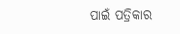ପାଇଁ ପତ୍ରିକାର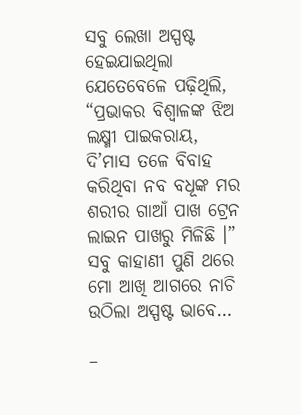ସବୁ ଲେଖା ଅସ୍ପଷ୍ଟ ହେଇଯାଇଥିଲା ଯେତେବେଳେ ପଢ଼ିଥିଲି, “ପ୍ରଭାକର ବିଶ୍ୱାଳଙ୍କ ଝିଅ ଲକ୍ଷ୍ମୀ ପାଇକରାୟ, ଦି’ମାସ ତଳେ ବିବାହ କରିଥିବା ନବ ବଧୂଙ୍କ ମର ଶରୀର ଗାଆଁ ପାଖ ଟ୍ରେନ ଲାଇନ ପାଖରୁ ମିଳିଛି ।” ସବୁ କାହାଣୀ ପୁଣି ଥରେ ମୋ ଆଖି ଆଗରେ ନାଚି ଉଠିଲା ଅସ୍ପଷ୍ଟ ଭାବେ…

–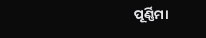ପୂର୍ଣ୍ଣିମା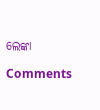ଲେଙ୍କା

Comments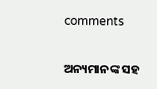comments

ଅନ୍ୟମାନଙ୍କ ସହ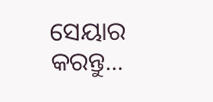ସେୟାର କରନ୍ତୁ...